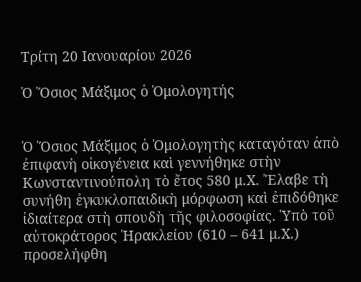Τρίτη 20 Ιανουαρίου 2026

Ὁ Ὅσιος Μάξιμος ὁ Ὁμολογητής


Ὁ Ὅσιος Μάξιμος ὁ Ὁμολογητὴς καταγόταν ἀπὸ ἐπιφανὴ οἰκογένεια καὶ γεννήθηκε στὴν Κωνσταντινούπολη τὸ ἔτος 580 μ.Χ. Ἔλαβε τὴ συνήθη ἐγκυκλοπαιδικὴ μόρφωση καὶ ἐπιδόθηκε ἰδιαίτερα στὴ σπουδὴ τῆς φιλοσοφίας. Ὑπὸ τοῦ αὐτοκράτορος Ἡρακλείου (610 – 641 μ.Χ.) προσελήφθη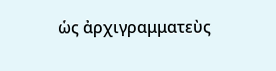ὡς ἀρχιγραμματεὺς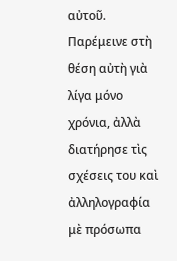αὐτοῦ. Παρέμεινε στὴ θέση αὐτὴ γιὰ λίγα μόνο χρόνια, ἀλλὰ διατήρησε τὶς σχέσεις του καὶ ἀλληλογραφία μὲ πρόσωπα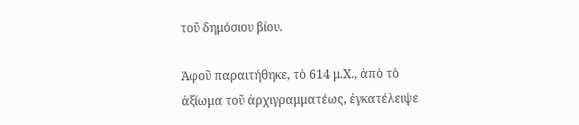τοῦ δημόσιου βίου.

Ἀφοῦ παραιτήθηκε, τὸ 614 μ.Χ., ἀπὸ τὸ ἀξίωμα τοῦ ἀρχιγραμματέως, ἐγκατέλειψε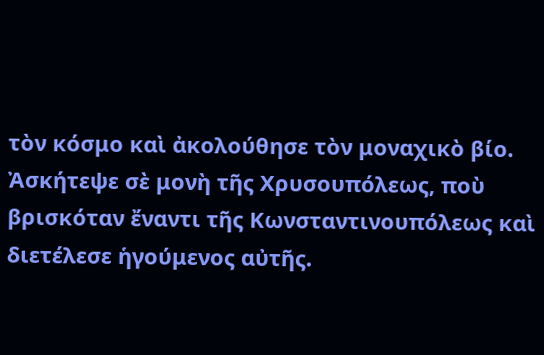τὸν κόσμο καὶ ἀκολούθησε τὸν μοναχικὸ βίο. Ἀσκήτεψε σὲ μονὴ τῆς Χρυσουπόλεως, ποὺ βρισκόταν ἔναντι τῆς Κωνσταντινουπόλεως καὶ διετέλεσε ἡγούμενος αὐτῆς.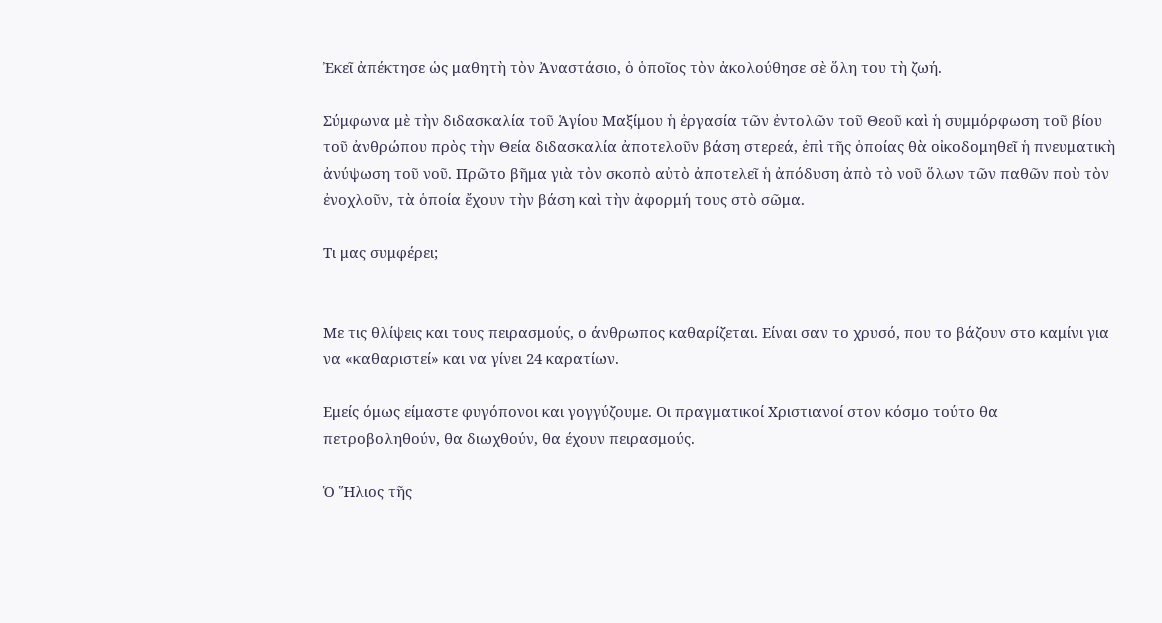Ἐκεῖ ἀπέκτησε ὡς μαθητὴ τὸν Ἀναστάσιο, ὁ ὁποῖος τὸν ἀκολούθησε σὲ ὅλη του τὴ ζωή.

Σύμφωνα μὲ τὴν διδασκαλία τοῦ Ἁγίου Μαξίμου ἡ ἐργασία τῶν ἐντολῶν τοῦ Θεοῦ καὶ ἡ συμμόρφωση τοῦ βίου τοῦ ἀνθρώπου πρὸς τὴν Θεία διδασκαλία ἀποτελοῦν βάση στερεά, ἐπὶ τῆς ὁποίας θὰ οἰκοδομηθεῖ ἡ πνευματικὴ ἀνύψωση τοῦ νοῦ. Πρῶτο βῆμα γιὰ τὸν σκοπὸ αὐτὸ ἀποτελεῖ ἡ ἀπόδυση ἀπὸ τὸ νοῦ ὅλων τῶν παθῶν ποὺ τὸν ἐνοχλοῦν, τὰ ὁποία ἔχουν τὴν βάση καὶ τὴν ἀφορμή τους στὸ σῶμα.

Τι μας συμφέρει;


Με τις θλίψεις και τους πειρασμούς, ο άνθρωπος καθαρίζεται. Είναι σαν το χρυσό, που το βάζουν στο καμίνι για να «καθαριστεί» και να γίνει 24 καρατίων.

Εμείς όμως είμαστε φυγόπονοι και γογγύζουμε. Οι πραγματικοί Χριστιανοί στον κόσμο τούτο θα πετροβοληθούν, θα διωχθούν, θα έχουν πειρασμούς.

Ὁ Ἥλιος τῆς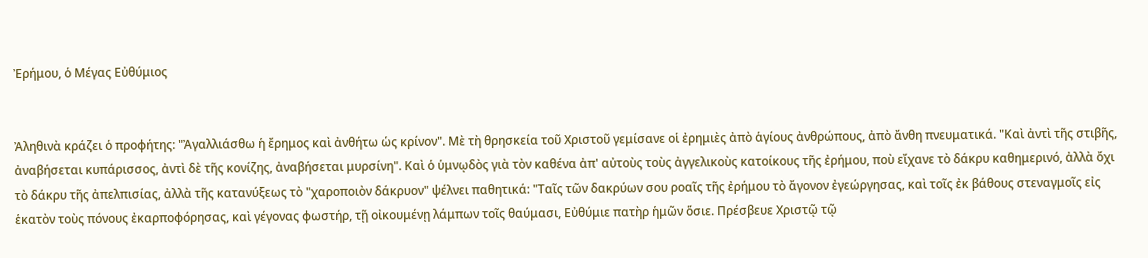Ἐρήμου, ὁ Μέγας Εὐθύμιος


Ἀληθινὰ κράζει ὁ προφήτης: "Ἀγαλλιάσθω ἡ ἔρημος καὶ ἀνθήτω ὡς κρίνον". Μὲ τὴ θρησκεία τοῦ Χριστοῦ γεμίσανε οἱ ἐρημιὲς ἀπὸ ἁγίους ἀνθρώπους, ἀπὸ ἄνθη πνευματικά. "Καὶ ἀντὶ τῆς στιβῆς, ἀναβήσεται κυπάρισσος, ἀντὶ δὲ τῆς κονίζης, ἀναβήσεται μυρσίνη". Καὶ ὁ ὑμνῳδὸς γιὰ τὸν καθένα ἀπ' αὐτοὺς τοὺς ἀγγελικοὺς κατοίκους τῆς ἐρήμου, ποὺ εἴχανε τὸ δάκρυ καθημερινό, ἀλλὰ ὄχι τὸ δάκρυ τῆς ἀπελπισίας, ἀλλὰ τῆς κατανύξεως τὸ "χαροποιὸν δάκρυον" ψέλνει παθητικά: "Ταῖς τῶν δακρύων σου ροαῖς τῆς ἐρήμου τὸ ἄγονον ἐγεώργησας, καὶ τοῖς ἐκ βάθους στεναγμοῖς εἰς ἑκατὸν τοὺς πόνους ἐκαρποφόρησας, καὶ γέγονας φωστήρ, τῇ οἰκουμένῃ λάμπων τοῖς θαύμασι, Εὐθύμιε πατὴρ ἡμῶν ὅσιε. Πρέσβευε Χριστῷ τῷ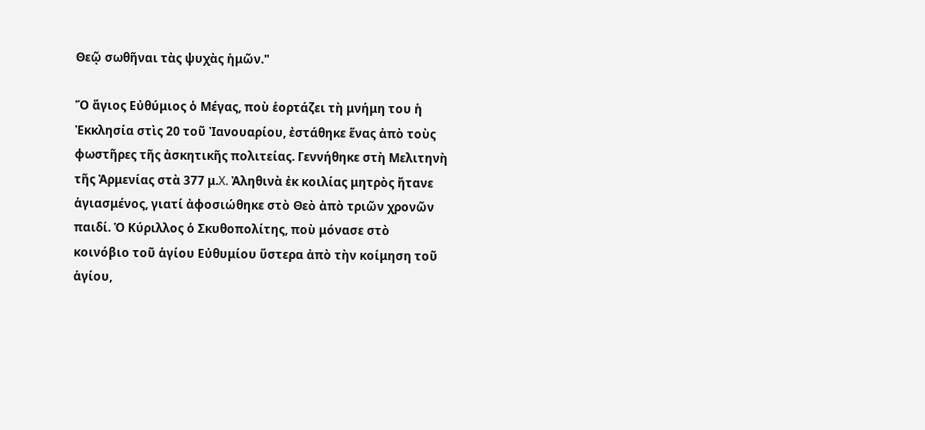Θεῷ σωθῆναι τὰς ψυχὰς ἡμῶν."

Ὅ ἅγιος Εὐθύμιος ὁ Μέγας, ποὺ ἑορτάζει τὴ μνήμη του ἡ Ἐκκλησία στὶς 20 τοῦ Ἰανουαρίου, ἐστάθηκε ἕνας ἀπὸ τοὺς φωστῆρες τῆς ἀσκητικῆς πολιτείας. Γεννήθηκε στὴ Μελιτηνὴ τῆς Ἀρμενίας στὰ 377 μ.X. Ἀληθινὰ ἐκ κοιλίας μητρὸς ἤτανε ἁγιασμένος, γιατί ἀφοσιώθηκε στὸ Θεὸ ἀπὸ τριῶν χρονῶν παιδί. Ὁ Κύριλλος ὁ Σκυθοπολίτης, ποὺ μόνασε στὸ κοινόβιο τοῦ ἁγίου Εὐθυμίου ὕστερα ἀπὸ τὴν κοίμηση τοῦ ἁγίου,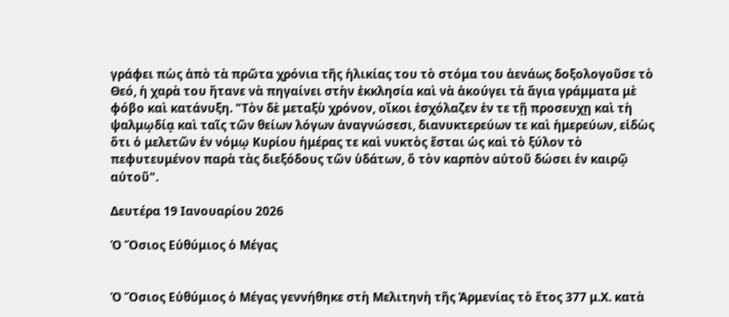γράφει πὼς ἀπὸ τὰ πρῶτα χρόνια τῆς ἡλικίας του τὸ στόμα του ἀενάως δοξολογοῦσε τὸ Θεό, ἡ χαρὰ του ἤτανε νὰ πηγαίνει στὴν ἐκκλησία καὶ νὰ ἀκούγει τὰ ἅγια γράμματα μὲ φόβο καὶ κατάνυξη. "Τὸν δὲ μεταξὺ χρόνον, οἴκοι ἐσχόλαζεν ἐν τε τῇ προσευχῃ καὶ τὴ ψαλμῳδίᾳ καὶ ταῖς τῶν θείων λόγων ἀναγνώσεσι, διανυκτερεύων τε καὶ ἡμερεύων, εἰδὼς ὅτι ὁ μελετῶν ἐν νόμῳ Κυρίου ἡμέρας τε καὶ νυκτὸς ἔσται ὡς καὶ τὸ ξύλον τὸ πεφυτευμένον παρὰ τὰς διεξόδους τῶν ὑδάτων, ὅ τὸν καρπὸν αὐτοῦ δώσει ἐν καιρῷ αὐτοῦ".

Δευτέρα 19 Ιανουαρίου 2026

Ὁ Ὅσιος Εὐθύμιος ὁ Μέγας


Ὁ Ὅσιος Εὐθύμιος ὁ Μέγας γεννήθηκε στὴ Μελιτηνὴ τῆς Ἀρμενίας τὸ ἔτος 377 μ.Χ. κατὰ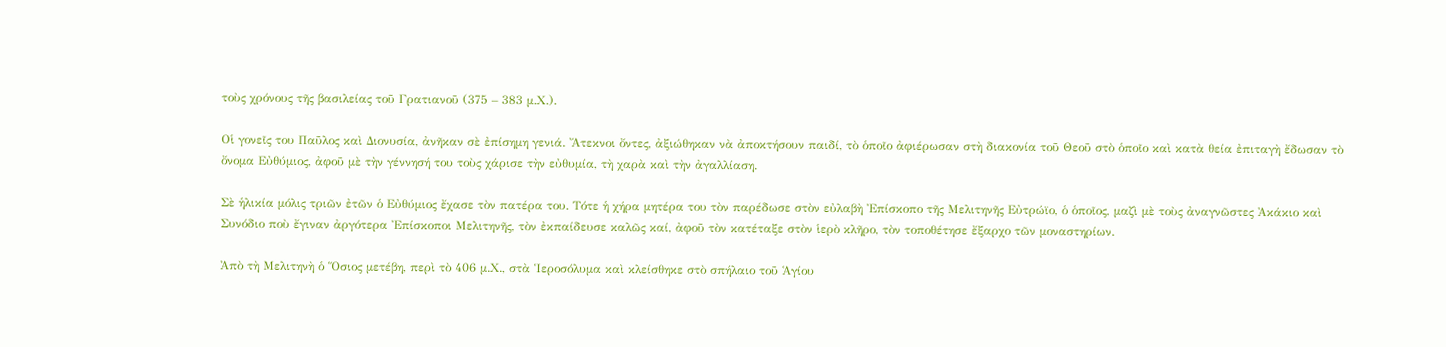τοὺς χρόνους τῆς βασιλείας τοῦ Γρατιανοῦ (375 – 383 μ.Χ.).

Οἱ γονεῖς του Παῦλος καὶ Διονυσία, ἀνῆκαν σὲ ἐπίσημη γενιά. Ἄτεκνοι ὄντες, ἀξιώθηκαν νὰ ἀποκτήσουν παιδί, τὸ ὁποῖο ἀφιέρωσαν στὴ διακονία τοῦ Θεοῦ στὸ ὁποῖο καὶ κατὰ θεία ἐπιταγὴ ἔδωσαν τὸ ὄνομα Εὐθύμιος, ἀφοῦ μὲ τὴν γέννησή του τοὺς χάρισε τὴν εὐθυμία, τὴ χαρὰ καὶ τὴν ἀγαλλίαση.

Σὲ ἡλικία μόλις τριῶν ἐτῶν ὁ Εὐθύμιος ἔχασε τὸν πατέρα του. Τότε ἡ χήρα μητέρα του τὸν παρέδωσε στὸν εὐλαβὴ Ἐπίσκοπο τῆς Μελιτηνῆς Εὐτρώϊο, ὁ ὁποῖος, μαζὶ μὲ τοὺς ἀναγνῶστες Ἀκάκιο καὶ Συνόδιο ποὺ ἔγιναν ἀργότερα Ἐπίσκοποι Μελιτηνῆς, τὸν ἐκπαίδευσε καλῶς καί, ἀφοῦ τὸν κατέταξε στὸν ἱερὸ κλῆρο, τὸν τοποθέτησε ἔξαρχο τῶν μοναστηρίων.

Ἀπὸ τὴ Μελιτηνὴ ὁ Ὅσιος μετέβη, περὶ τὸ 406 μ.Χ., στὰ Ἱεροσόλυμα καὶ κλείσθηκε στὸ σπήλαιο τοῦ Ἁγίου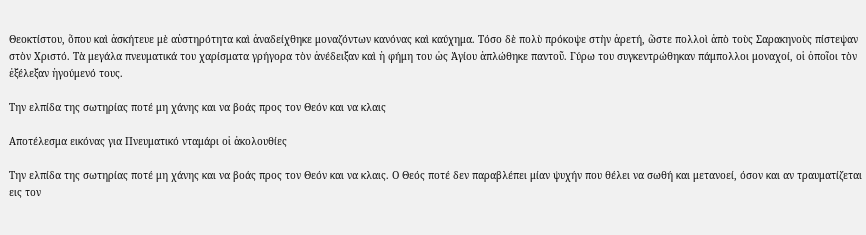Θεοκτίστου, ὅπου καὶ ἀσκήτευε μὲ αὐστηρότητα καὶ ἀναδείχθηκε μοναζόντων κανόνας καὶ καύχημα. Τόσο δὲ πολὺ πρόκοψε στὴν ἀρετή, ὥστε πολλοὶ ἀπὸ τοὺς Σαρακηνοὺς πίστεψαν στὸν Χριστό. Τὰ μεγάλα πνευματικά του χαρίσματα γρήγορα τὸν ἀνέδειξαν καὶ ἡ φήμη του ὡς Ἁγίου ἁπλώθηκε παντοῦ. Γύρω του συγκεντρώθηκαν πάμπολλοι μοναχοί, οἱ ὁποῖοι τὸν ἐξέλεξαν ἡγούμενό τους.

Την ελπίδα της σωτηρίας ποτέ μη χάνης και να βοάς προς τον Θεόν και να κλαις

Αποτέλεσμα εικόνας για Πνευματικό νταμάρι οἱ ἀκολουθίες

Την ελπίδα της σωτηρίας ποτέ μη χάνης και να βοάς προς τον Θεόν και να κλαις. Ο Θεός ποτέ δεν παραβλέπει μίαν ψυχήν που θέλει να σωθή και μετανοεί, όσον και αν τραυματίζεται εις τον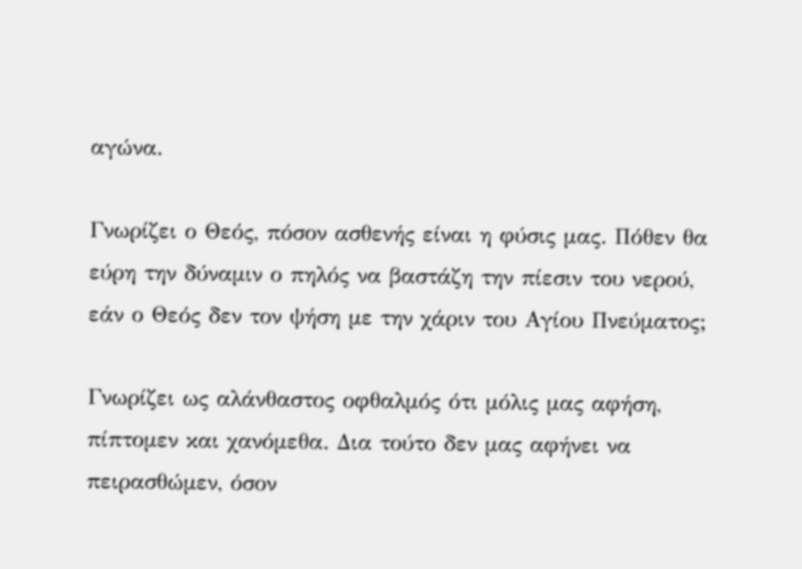αγώνα.

Γνωρίζει ο Θεός, πόσον ασθενής είναι η φύσις μας. Πόθεν θα εύρη την δύναμιν ο πηλός να βαστάζη την πίεσιν του νερού, εάν ο Θεός δεν τον ψήση με την χάριν του Αγίου Πνεύματος;

Γνωρίζει ως αλάνθαστος οφθαλμός ότι μόλις μας αφήση, πίπτομεν και χανόμεθα. Δια τούτο δεν μας αφήνει να πειρασθώμεν, όσον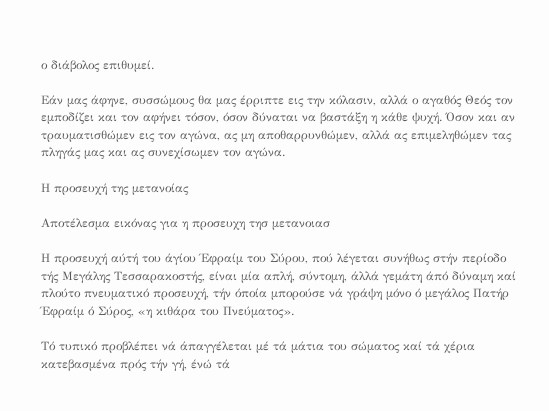ο διάβολος επιθυμεί.

Εάν μας άφηνε, συσσώμους θα μας έρριπτε εις την κόλασιν, αλλά ο αγαθός Θεός τον εμποδίζει και τον αφήνει τόσον, όσον δύναται να βαστάξη η κάθε ψυχή. Όσον και αν τραυματισθώμεν εις τον αγώνα, ας μη αποθαρρυνθώμεν, αλλά ας επιμεληθώμεν τας πληγάς μας και ας συνεχίσωμεν τον αγώνα.

Η προσευχή της μετανοίας

Αποτέλεσμα εικόνας για η προσευχη τησ μετανοιασ

Η προσευχή αύτή του άγίου Έφραίμ του Σύρου, πού λέγεται συνήθως στήν περίοδο τής Μεγάλης Τεσσαρακοστής, είναι μία απλή, σύντομη, άλλά γεμάτη άπό δύναμη καί πλούτο πνευματικό προσευχή, τήν όποία μπορούσε νά γράψη μόνο ό μεγάλος Πατήρ Έφραίμ ό Σύρος, «η κιθάρα του Πνεύματος».

Τό τυπικό προβλέπει νά άπαγγέλεται μέ τά μάτια του σώματος καί τά χέρια κατεβασμένα πρός τήν γή, ένώ τά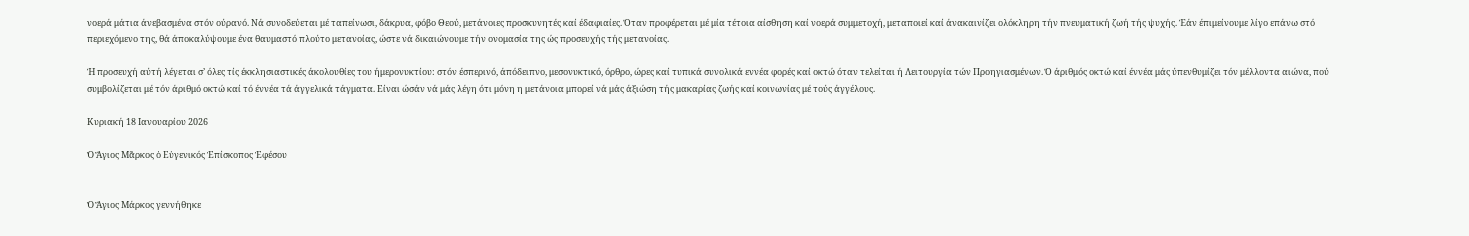νοερά μάτια άνεβασμένα στόν ούρανό. Νά συνοδεύεται μέ ταπείνωσι, δάκρυα, φόβο Θεού, μετάνοιες προσκυνητές καί έδαφιαίες. Όταν προφέρεται μέ μία τέτοια αίσθηση καί νοερά συμμετοχή, μεταποιεί καί άνακαινίζει ολόκληρη τήν πνευματική ζωή τής ψυχής. Έάν έπιμείνουμε λίγο επάνω στό περιεχόμενο της, θά άποκαλύψουμε ένα θαυμαστό πλούτο μετανοίας, ώστε νά δικαιώνουμε τήν ονομασία της ώς προσευχής τής μετανοίας.

Ή προσευχή αύτή λέγεται σ’ όλες τίς έκκλησιαστικές άκολουθίες του ήμερονυκτίου: στόν έσπερινό, άπόδειπνο, μεσονυκτικό, όρθρο, ώρες καί τυπικά συνολικά εννέα φορές καί οκτώ όταν τελείται ή Λειτουργία τών Προηγιασμένων. Ό άριθμός οκτώ καί έννέα μάς ύπενθυμίζει τόν μέλλοντα αιώνα, πού συμβολίζεται μέ τόν άριθμό οκτώ καί τό έννέα τά άγγελικά τάγματα. Είναι ώσάν νά μάς λέγη ότι μόνη η μετάνοια μπορεί νά μάς άξιώση τής μακαρίας ζωής καί κοινωνίας μέ τούς άγγέλους.

Κυριακή 18 Ιανουαρίου 2026

Ὁ Ἅγιος Μᾶρκος ὁ Εὐγενικός Ἐπίσκοπος Ἐφέσου


Ὁ Ἅγιος Μάρκος γεννήθηκε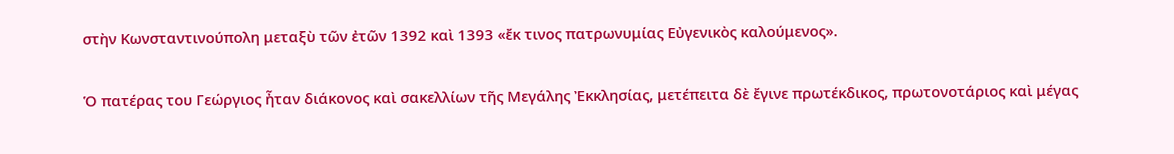στὴν Κωνσταντινούπολη μεταξὺ τῶν ἐτῶν 1392 καὶ 1393 «ἔκ τινος πατρωνυμίας Εὐγενικὸς καλούμενος».

Ὁ πατέρας του Γεώργιος ἦταν διάκονος καὶ σακελλίων τῆς Μεγάλης Ἐκκλησίας, μετέπειτα δὲ ἔγινε πρωτέκδικος, πρωτονοτάριος καὶ μέγας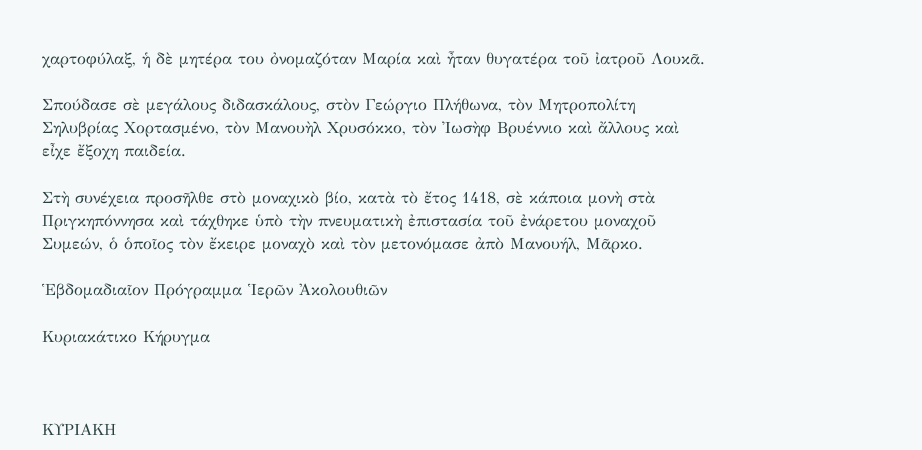χαρτοφύλαξ, ἡ δὲ μητέρα του ὀνομαζόταν Μαρία καὶ ἦταν θυγατέρα τοῦ ἰατροῦ Λουκᾶ.

Σπούδασε σὲ μεγάλους διδασκάλους, στὸν Γεώργιο Πλήθωνα, τὸν Μητροπολίτη Σηλυβρίας Χορτασμένο, τὸν Μανουὴλ Χρυσόκκο, τὸν Ἰωσὴφ Βρυέννιο καὶ ἄλλους καὶ εἶχε ἔξοχη παιδεία.

Στὴ συνέχεια προσῆλθε στὸ μοναχικὸ βίο, κατὰ τὸ ἔτος 1418, σὲ κάποια μονὴ στὰ Πριγκηπόννησα καὶ τάχθηκε ὑπὸ τὴν πνευματικὴ ἐπιστασία τοῦ ἐνάρετου μοναχοῦ Συμεών, ὁ ὁποῖος τὸν ἔκειρε μοναχὸ καὶ τὸν μετονόμασε ἀπὸ Μανουήλ, Μᾶρκο.

Ἑβδομαδιαῖον Πρόγραμμα Ἱερῶν Ἀκολουθιῶν

Κυριακάτικο Κήρυγμα



ΚΥΡΙΑΚΗ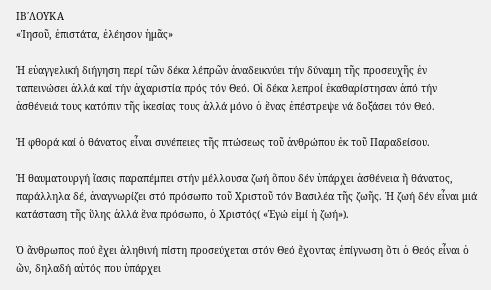ΙΒ΄ΛΟΥΚΑ
«Ἰησοῦ, ἐπιστάτα, ἐλέησον ἡμᾶς»

Ἡ εὐαγγελική διήγηση περί τῶν δέκα λέπρῶν ἀναδεικνύει τήν δύναμη τῆς προσευχῆς ἐν ταπεινώσει ἀλλά καί τήν ἀχαριστία πρός τόν Θεό. Οἱ δέκα λεπροί ἐκαθαρίστησαν ἀπό τήν ἀσθένειά τους κατόπιν τῆς ἱκεσίας τους ἀλλά μόνο ὁ ἕνας ἐπέστρεψε νά δοξάσει τόν Θεό.

Ἡ φθορά καί ὁ θάνατος εἶναι συνέπειες τῆς πτώσεως τοῦ ἀνθρώπου ἐκ τοῦ Παραδείσου.

Ἡ θαυματουργή ἴασις παραπέμπει στήν μέλλουσα ζωή ὅπου δέν ὑπάρχει ἀσθένεια ἤ θάνατος, παράλληλα δέ, ἀναγνωρίζει στό πρόσωπο τοῦ Χριστοῦ τόν Βασιλέα τῆς ζωῆς. Ἡ ζωή δέν εἶναι μιά κατάσταση τῆς ὕλης ἀλλά ἕνα πρόσωπο, ὁ Χριστός( «Ἐγώ εἰμί ἡ ζωή»).

Ὁ ἄνθρωπος πού ἔχει ἀληθινή πίστη προσεύχεται στόν Θεό ἔχοντας ἐπίγνωση ὅτι ὁ Θεός εἶναι ὁ ὤν, δηλαδή αὐτός που ὑπάρχει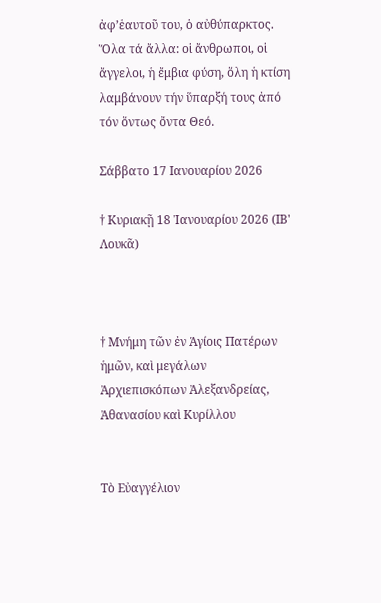ἀφ’ἑαυτοῦ του, ὁ αὐθύπαρκτος. Ὅλα τά ἄλλα: οἱ ἄνθρωποι, οἱ ἄγγελοι, ἡ ἔμβια φύση, ὅλη ἡ κτίση λαμβάνουν τήν ὕπαρξή τους ἀπό τόν ὅντως ὄντα Θεό.

Σάββατο 17 Ιανουαρίου 2026

† Κυριακῇ 18 Ἰανουαρίου 2026 (ΙΒ' Λουκᾶ)



† Μνήμη τῶν ἐν Ἁγίοις Πατέρων ἡμῶν, καὶ μεγάλων Ἀρχιεπισκόπων Ἀλεξανδρείας, Ἀθανασίου καὶ Κυρίλλου


Τὸ Εὐαγγέλιον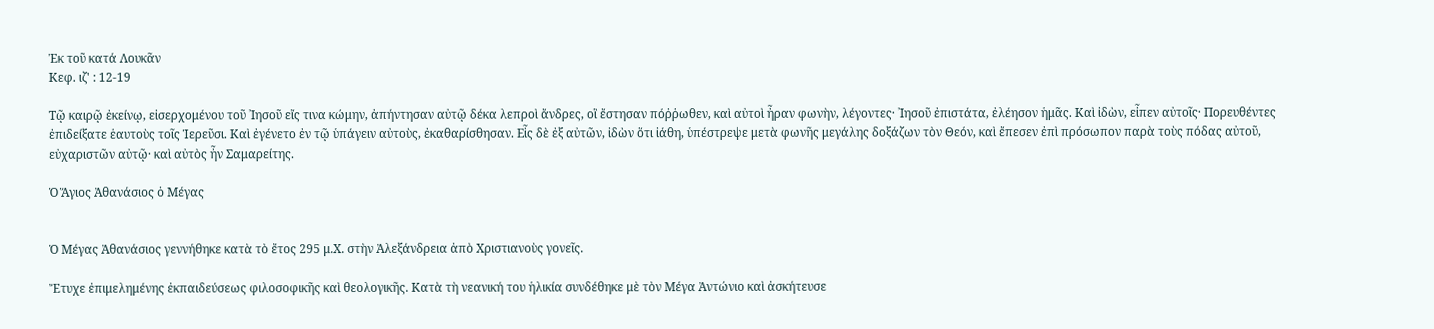Ἐκ τοῦ κατά Λουκᾶν
Κεφ. ιζ' : 12-19

Τῷ καιρῷ ἐκείνῳ, εἰσερχομένου τοῦ ᾿Ιησοῦ εἴς τινα κώμην, ἀπήντησαν αὐτῷ δέκα λεπροὶ ἄνδρες, οἳ ἔστησαν πόῤῥωθεν, καὶ αὐτοὶ ἦραν φωνὴν, λέγοντες· ᾿Ιησοῦ ἐπιστάτα, ἐλέησον ἡμᾶς. Καὶ ἰδὼν, εἶπεν αὐτοῖς· Πορευθέντες ἐπιδείξατε ἑαυτοὺς τοῖς Ἱερεῦσι. Καὶ ἐγένετο ἐν τῷ ὑπάγειν αὐτοὺς, ἐκαθαρίσθησαν. Εἷς δὲ ἐξ αὐτῶν, ἰδὼν ὅτι ἰάθη, ὑπέστρεψε μετὰ φωνῆς μεγάλης δοξάζων τὸν Θεόν, καὶ ἔπεσεν ἐπὶ πρόσωπον παρὰ τοὺς πόδας αὐτοῦ, εὐχαριστῶν αὐτῷ· καὶ αὐτὸς ἦν Σαμαρείτης.

Ὁ Ἅγιος Ἀθανάσιος ὁ Μέγας


Ὁ Μέγας Ἀθανάσιος γεννήθηκε κατὰ τὸ ἔτος 295 μ.Χ. στὴν Ἀλεξάνδρεια ἀπὸ Χριστιανοὺς γονεῖς.

Ἔτυχε ἐπιμελημένης ἐκπαιδεύσεως φιλοσοφικῆς καὶ θεολογικῆς. Κατὰ τὴ νεανική του ἡλικία συνδέθηκε μὲ τὸν Μέγα Ἀντώνιο καὶ ἀσκήτευσε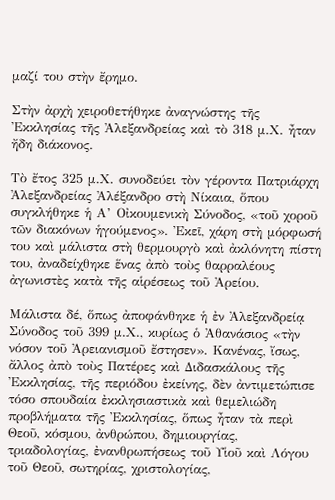μαζί του στὴν ἔρημο.

Στὴν ἀρχὴ χειροθετήθηκε ἀναγνώστης τῆς Ἐκκλησίας τῆς Ἀλεξανδρείας καὶ τὸ 318 μ.Χ. ἦταν ἤδη διάκονος.

Τὸ ἔτος 325 μ.Χ. συνοδεύει τὸν γέροντα Πατριάρχη Ἀλεξανδρείας Ἀλέξανδρο στὴ Νίκαια, ὅπου συγκλήθηκε ἡ Α’ Οἰκουμενικὴ Σύνοδος, «τοῦ χοροῦ τῶν διακόνων ἡγούμενος». Ἐκεῖ, χάρη στὴ μόρφωσή του καὶ μάλιστα στὴ θερμουργὸ καὶ ἀκλόνητη πίστη του, ἀναδείχθηκε ἕνας ἀπὸ τοὺς θαρραλέους ἀγωνιστὲς κατὰ τῆς αἱρέσεως τοῦ Ἀρείου.

Μάλιστα δέ, ὅπως ἀποφάνθηκε ἡ ἐν Ἀλεξανδρείᾳ Σύνοδος τοῦ 399 μ.Χ., κυρίως ὁ Ἀθανάσιος «τὴν νόσον τοῦ Ἀρειανισμοῦ ἔστησεν». Κανένας, ἴσως, ἄλλος ἀπὸ τοὺς Πατέρες καὶ Διδασκάλους τῆς Ἐκκλησίας, τῆς περιόδου ἐκείνης, δὲν ἀντιμετώπισε τόσο σπουδαία ἐκκλησιαστικὰ καὶ θεμελιώδη προβλήματα τῆς Ἐκκλησίας, ὅπως ἦταν τὰ περὶ Θεοῦ, κόσμου, ἀνθρώπου, δημιουργίας, τριαδολογίας, ἐνανθρωπήσεως τοῦ Υἱοῦ καὶ Λόγου τοῦ Θεοῦ, σωτηρίας, χριστολογίας,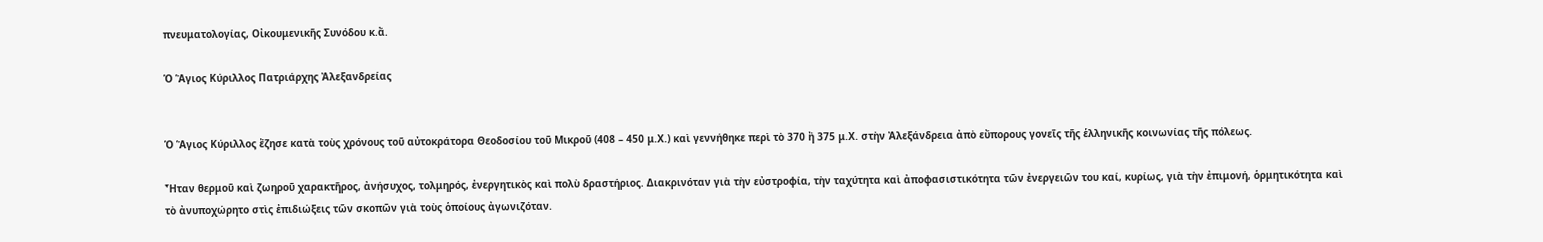πνευματολογίας, Οἰκουμενικῆς Συνόδου κ.ἄ.

Ὁ Ἅγιος Κύριλλος Πατριάρχης Ἀλεξανδρείας


Ὁ Ἅγιος Κύριλλος ἔζησε κατὰ τοὺς χρόνους τοῦ αὐτοκράτορα Θεοδοσίου τοῦ Μικροῦ (408 – 450 μ.Χ.) καὶ γεννήθηκε περὶ τὸ 370 ἢ 375 μ.Χ. στὴν Ἀλεξάνδρεια ἀπὸ εὔπορους γονεῖς τῆς ἑλληνικῆς κοινωνίας τῆς πόλεως.

Ἦταν θερμοῦ καὶ ζωηροῦ χαρακτῆρος, ἀνήσυχος, τολμηρός, ἐνεργητικὸς καὶ πολὺ δραστήριος. Διακρινόταν γιὰ τὴν εὐστροφία, τὴν ταχύτητα καὶ ἀποφασιστικότητα τῶν ἐνεργειῶν του καί, κυρίως, γιὰ τὴν ἐπιμονή, ὁρμητικότητα καὶ τὸ ἀνυποχώρητο στὶς ἐπιδιώξεις τῶν σκοπῶν γιὰ τοὺς ὁποίους ἀγωνιζόταν.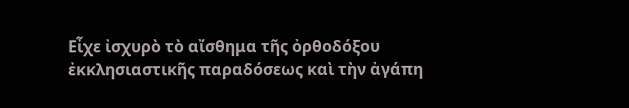Εἶχε ἰσχυρὸ τὸ αἴσθημα τῆς ὀρθοδόξου ἐκκλησιαστικῆς παραδόσεως καὶ τὴν ἀγάπη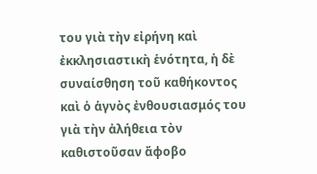του γιὰ τὴν εἰρήνη καὶ ἐκκλησιαστικὴ ἑνότητα, ἡ δὲ συναίσθηση τοῦ καθήκοντος καὶ ὁ ἁγνὸς ἐνθουσιασμός του γιὰ τὴν ἀλήθεια τὸν καθιστοῦσαν ἄφοβο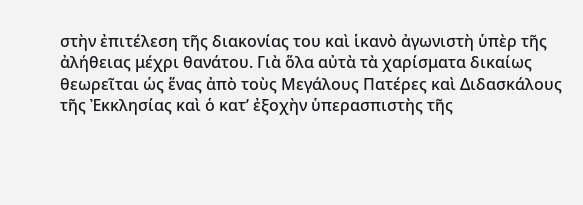στὴν ἐπιτέλεση τῆς διακονίας του καὶ ἱκανὸ ἀγωνιστὴ ὑπὲρ τῆς ἀλήθειας μέχρι θανάτου. Γιὰ ὅλα αὐτὰ τὰ χαρίσματα δικαίως θεωρεῖται ὡς ἕνας ἀπὸ τοὺς Μεγάλους Πατέρες καὶ Διδασκάλους τῆς Ἐκκλησίας καὶ ὁ κατ’ ἐξοχὴν ὑπερασπιστὴς τῆς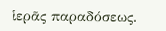ἱερᾶς παραδόσεως.